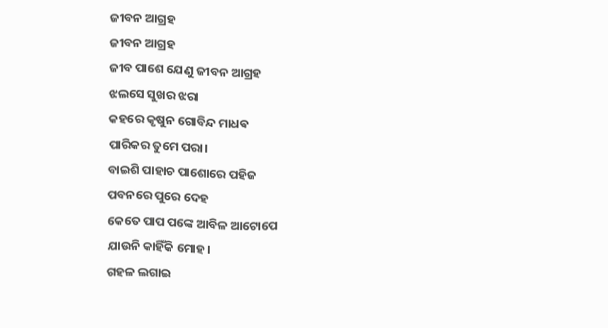ଜୀବନ ଆଗ୍ରହ
ଜୀବନ ଆଗ୍ରହ
ଜୀବ ପାଶେ ଯେଣୁ ଜୀବନ ଆଗ୍ରହ
ଝଲସେ ସୁଖର ଝରା
କହରେ କୃଷୁନ ଗୋବିନ୍ଦ ମାଧଵ
ପାରିକର ତୁମେ ପରା।
ବାଇଶି ପାହାଚ ପାଶୋରେ ପହିଜ
ପବନରେ ପୁରେ ଦେହ
କେତେ ପାପ ପଙ୍କେ ଆବିଳ ଆଟୋପେ
ଯାଉନି କାହିଁକି ମୋହ।
ଗହଳ ଲଗାଇ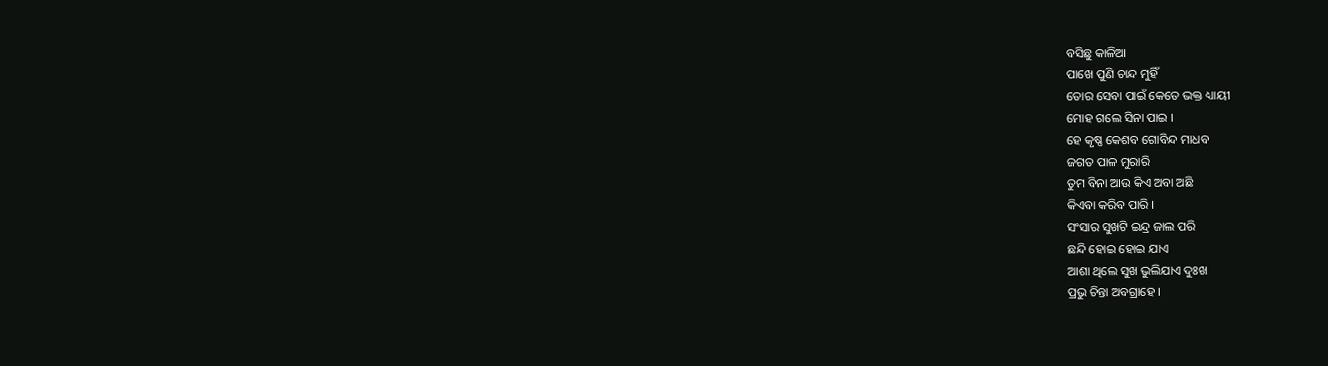ବସିଛୁ କାଳିଆ
ପାଖେ ପୁଣି ଚାନ୍ଦ ମୁହିଁ
ତୋର ସେବା ପାଇଁ କେତେ ଭକ୍ତ ଧ୍ୟାୟୀ
ମୋହ ଗଲେ ସିନା ପାଇ ।
ହେ କୃଷ୍ଣ କେଶବ ଗୋବିନ୍ଦ ମାଧବ
ଜଗତ ପାଳ ମୁରାରି
ତୁମ ବିନା ଆଉ କିଏ ଅବା ଅଛି
କିଏବା କରିବ ପାରି ।
ସଂସାର ସୁଖଟି ଇନ୍ଦ୍ର ଜାଲ ପରି
ଛନ୍ଦି ହୋଇ ହୋଇ ଯାଏ
ଆଶା ଥିଲେ ସୁଖ ଭୁଲିଯାଏ ଦୁଃଖ
ପ୍ରଭୁ ଚିନ୍ତା ଅବଗ୍ରାହେ ।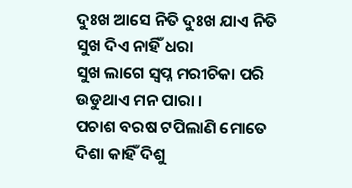ଦୁଃଖ ଆସେ ନିତି ଦୁଃଖ ଯାଏ ନିତି
ସୁଖ ଦିଏ ନାହିଁ ଧରା
ସୁଖ ଲାଗେ ସ୍ଵପ୍ନ ମରୀଚିକା ପରି
ଉଡୁଥାଏ ମନ ପାରା ।
ପଚାଶ ବରଷ ଟପିଲାଣି ମୋତେ
ଦିଶା କାହିଁ ଦିଶୁ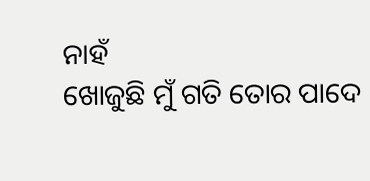ନାହଁ
ଖୋଜୁଛି ମୁଁ ଗତି ତୋର ପାଦେ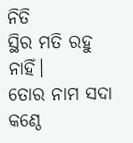ନିତି
ସ୍ଥିର ମତି ରହୁ ନାହିଁ।
ତୋର ନାମ ସଦା କଣ୍ଠେ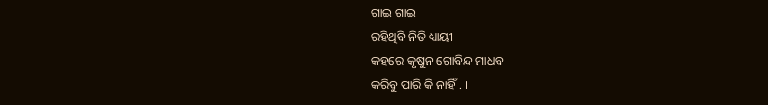ଗାଇ ଗାଇ
ରହିଥିବି ନିତି ଧ୍ୟାୟୀ
କହରେ କୃଷୁନ ଗୋବିନ୍ଦ ମାଧବ
କରିବୁ ପାରି କି ନାହିଁ . ।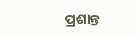ପ୍ରଶାନ୍ତ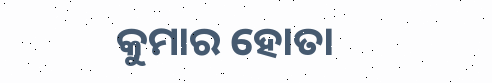କୁମାର ହୋତା